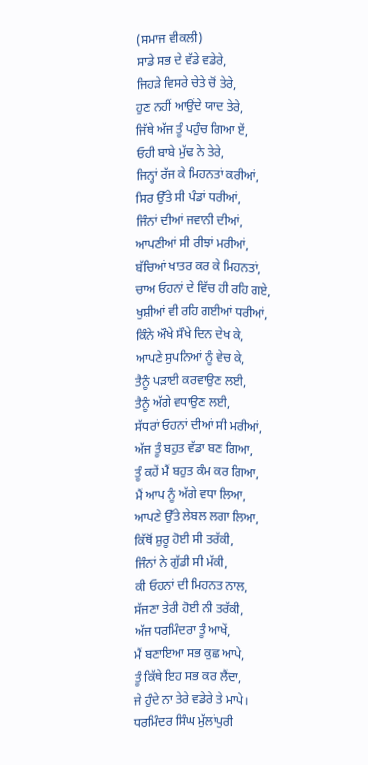(ਸਮਾਜ ਵੀਕਲੀ)
ਸਾਡੇ ਸਭ ਦੇ ਵੱਡੇ ਵਡੇਰੇ,
ਜਿਹੜੇ ਵਿਸਰੇ ਚੇਤੇ ਚੋਂ ਤੇਰੇ,
ਹੁਣ ਨਹੀਂ ਆਉਂਦੇ ਯਾਦ ਤੇਰੇ,
ਜਿੱਥੇ ਅੱਜ ਤੂੰ ਪਹੁੰਚ ਗਿਆ ਏਂ,
ਓਹੀ ਬਾਬੇ ਮੁੱਢ ਨੇ ਤੇਰੇ,
ਜਿਨ੍ਹਾਂ ਰੱਜ ਕੇ ਮਿਹਨਤਾਂ ਕਰੀਆਂ,
ਸਿਰ ਉੱਤੇ ਸੀ ਪੰਡਾਂ ਧਰੀਆਂ,
ਜਿੰਨਾਂ ਦੀਆਂ ਜਵਾਨੀ ਦੀਆਂ,
ਆਪਣੀਆਂ ਸੀ ਰੀਝਾਂ ਮਰੀਆਂ,
ਬੱਚਿਆਂ ਖਾਤਰ ਕਰ ਕੇ ਮਿਹਨਤਾਂ,
ਚਾਅ ਓਹਨਾਂ ਦੇ ਵਿੱਚ ਹੀ ਰਹਿ ਗਏ,
ਖੁਸ਼ੀਆਂ ਵੀ ਰਹਿ ਗਈਆਂ ਧਰੀਆਂ,
ਕਿੰਨੇ ਔਖੇ ਸੌਖੇ ਦਿਨ ਦੇਖ ਕੇ,
ਆਪਣੇ ਸੁਪਨਿਆਂ ਨੂੰ ਵੇਚ ਕੇ,
ਤੈਨੂੰ ਪੜਾਈ ਕਰਵਾਉਣ ਲਈ,
ਤੈਨੂੰ ਅੱਗੇ ਵਧਾਉਣ ਲਈ,
ਸੱਧਰਾਂ ਓਹਨਾਂ ਦੀਆਂ ਸੀ ਮਰੀਆਂ,
ਅੱਜ ਤੂੰ ਬਹੁਤ ਵੱਡਾ ਬਣ ਗਿਆ,
ਤੂੰ ਕਹੇਂ ਮੈਂ ਬਹੁਤ ਕੰਮ ਕਰ ਗਿਆ,
ਮੈਂ ਆਪ ਨੂੰ ਅੱਗੇ ਵਧਾ ਲਿਆ,
ਆਪਣੇ ਉੱਤੇ ਲੇਬਲ ਲਗਾ ਲਿਆ,
ਕਿੱਥੋਂ ਸ਼ੁਰੂ ਹੋਈ ਸੀ ਤਰੱਕੀ,
ਜਿੰਨਾਂ ਨੇ ਗੁੱਡੀ ਸੀ ਮੱਕੀ,
ਕੀ ਓਹਨਾਂ ਦੀ ਮਿਹਨਤ ਨਾਲ,
ਸੱਜਣਾ ਤੇਰੀ ਹੋਈ ਨੀ ਤਰੱਕੀ,
ਅੱਜ ਧਰਮਿੰਦਰਾ ਤੂੰ ਆਖੇਂ,
ਮੈਂ ਬਣਾਇਆ ਸਭ ਕੁਛ ਆਪੇ,
ਤੂੰ ਕਿੱਥੇ ਇਹ ਸਭ ਕਰ ਲੈਂਦਾ,
ਜੇ ਹੁੰਦੇ ਨਾ ਤੇਰੇ ਵਡੇਰੇ ਤੇ ਮਾਪੇ।
ਧਰਮਿੰਦਰ ਸਿੰਘ ਮੁੱਲਾਂਪੁਰੀ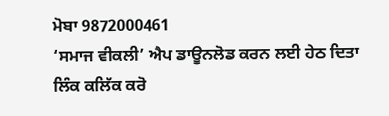ਮੋਬਾ 9872000461
‘ਸਮਾਜ ਵੀਕਲੀ’ ਐਪ ਡਾਊਨਲੋਡ ਕਰਨ ਲਈ ਹੇਠ ਦਿਤਾ ਲਿੰਕ ਕਲਿੱਕ ਕਰੋ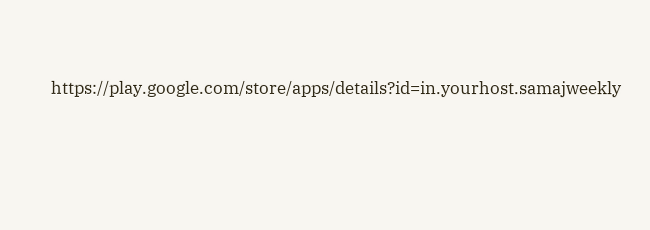https://play.google.com/store/apps/details?id=in.yourhost.samajweekly